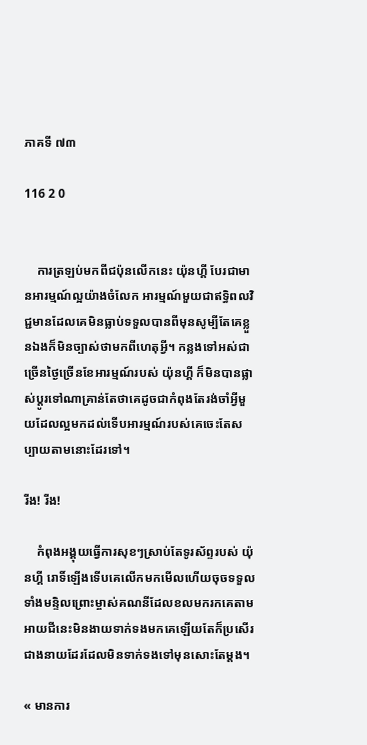ភាគទី ៧៣

116 2 0


    ការត្រឡប់មកពីជប៉ុនលើកនេះ យ៉ុនហ្គី បែរជាមានអារម្មណ៍ល្អយ៉ាងចំលែក អារម្មណ៍មួយជាឥទ្ធិពលវិជ្ជមានដែលគេមិនធ្លាប់ទទួលបានពីមុនសូម្បីតែគេខ្លួនឯងក៏មិនច្បាស់ថាមកពីហេតុអ្វី។ កន្លងទៅអស់ជាច្រើនថ្ងៃច្រើនខែអារម្មណ៍របស់ យ៉ុនហ្គី ក៏មិនបានផ្លាស់ប្ដូរទៅណាគ្រាន់តែថាគេដូចជាកំពុងតែរង់ចាំអ្វីមួយដែលល្អមកដល់ទើបអារម្មណ៍របស់គេចេះតែសប្បាយតាមនោះដែរទៅ។

រីង! រីង!

    កំពុងអង្គុយធ្វើការសុខៗស្រាប់តែទូរស័ព្ទរបស់ យ៉ុនហ្គី រោទិ៍ឡើងទើបគេលើកមកមើលហើយចុចទទួលទាំងមន្ទិលព្រោះម្ចាស់គណនីដែលខលមករកគេតាមអាយជីនេះមិនងាយទាក់ទងមកគេឡើយតែក៏ប្រសើរជាងនាយដែរដែលមិនទាក់ទងទៅមុនសោះតែម្ដង។

« មានការ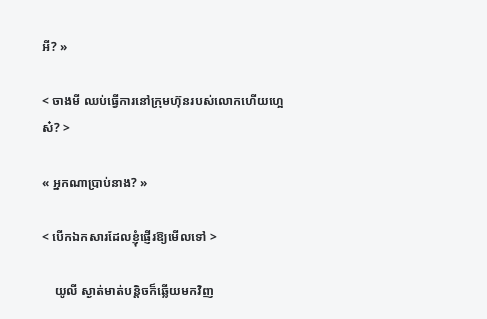អី? »

< ចាងមី ឈប់ធ្វើការនៅក្រុមហ៊ុនរបស់លោកហើយហ្អេស៎? >

« អ្នកណាប្រាប់នាង? »

< បើកឯកសារដែលខ្ញុំផ្ញើរឱ្យមើលទៅ >

    យូលី ស្ងាត់មាត់បន្តិចក៏ឆ្លើយមកវិញ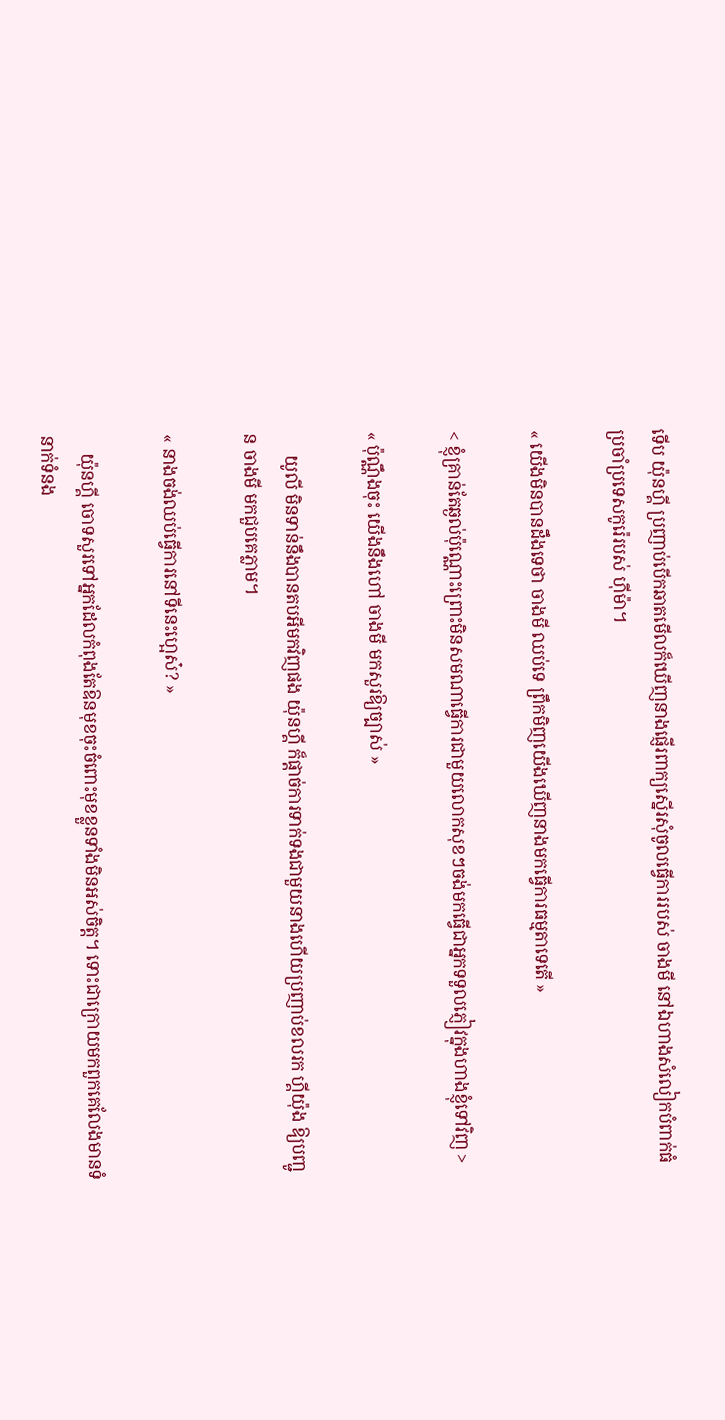ទើប យ៉ុនហ្គី ប្រញាប់បើកឆាតមើលក៏ឃើញនាងផ្ញើរពាក្យស្នើរសុំចូលធ្វើការរបស់ ចាងមី នៅឯហាងសំលៀកបំពាក់ធំប្រចាំប្រទេសកូរ៉េរបស់ ហ៊ីម៉ា។

« យើងមិនបានដឹងទេថា ចាងមី ឈប់ទេ ព្រឹកមិញយើងឃើញនាងមកធ្វើការធម្មតាទេតើ »

< ខ្ញុំគ្រាន់តែឆ្ងល់ប៉ុណ្ណោះព្រោះមិនសមណាធ្វើការជាមួយលោកសុខៗចង់មកធ្វើជាអ្នកទទួលភ្ញៀវក្នុងហាងខ្ញុំទៅវិញ >

« ប៉ុណ្ណឹងចុះ យើងនឹងហៅ ចាងមី មកសួរឱ្យច្បាស់ »

     យូលី មិនទាន់នឹងបានតបអីមកវិញផង យ៉ុនហ្គី ក៏ផ្ដាច់ការទាក់ទងជាមួយនាងហើយប្រញាប់ខលរក ហ្គីយ៉ុង ឱ្យបញ្ជូន ចាងមី មកជួបគេភ្លាម។

« នាងចង់ឈប់ធ្វើការនៅទីនេះហ្អេស៎? »

    យ៉ុនហ្គី ចោទសួរទៅអ្នកដែលកំពុងតែឱនមុខចុះចំពោះមុខខ្លួនទាំងមិនអស់ចិត្ត។ ទោះជាក្រោយមកពួកគេលែងមានទំនាក់ទំនង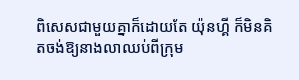ពិសេសជាមួយគ្នាក៏ដោយតែ យ៉ុនហ្គី ក៏មិនគិតចង់ឱ្យនាងលាឈប់ពីក្រុម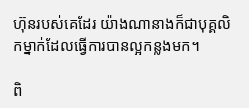ហ៊ុនរបស់គេដែរ យ៉ាងណានាងក៏ជាបុគ្គលិកម្នាក់ដែលធ្វើការបានល្អកន្លងមក។

ពិ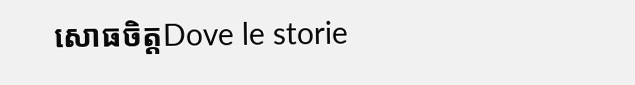សោធចិត្តDove le storie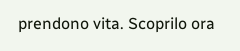prendono vita. Scoprilo ora